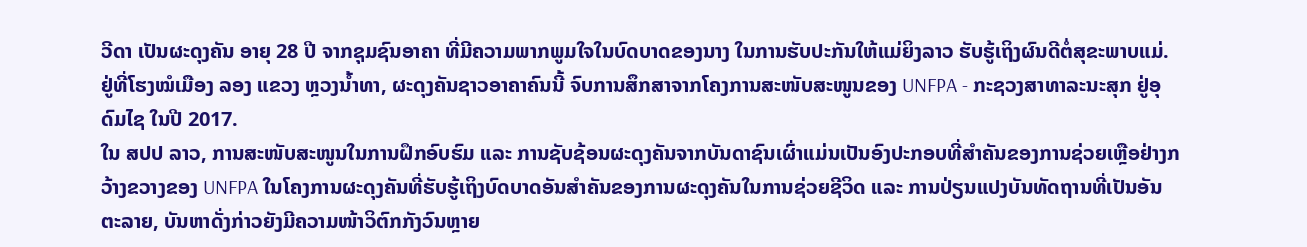ວີດາ ເປັນຜະດຸງຄັນ ອາຍຸ 28 ປີ ຈາກຊຸມຊົນອາຄາ ທີ່ມີຄວາມພາກພູມໃຈໃນບົດບາດຂອງນາງ ໃນການຮັບປະກັນໃຫ້ແມ່ຍິງລາວ ຮັບຮູ້ເຖິງຜົນດີຕໍ່ສຸຂະພາບແມ່. ຢູ່ທີ່ໂຮງໝໍເມືອງ ລອງ ແຂວງ ຫຼວງນ້ຳທາ, ຜະດຸງຄັນຊາວອາຄາຄົນນີ້ ຈົບການສຶກສາຈາກໂຄງການສະໜັບສະໜູນຂອງ UNFPA - ກະຊວງສາທາລະນະສຸກ ຢູ່ອຸດົມໄຊ ໃນປີ 2017.
ໃນ ສປປ ລາວ, ການສະໜັບສະໜູນໃນການຝຶກອົບຮົມ ແລະ ການຊັບຊ້ອນຜະດຸງຄັນຈາກບັນດາຊົນເຜົ່າແມ່ນເປັນອົງປະກອບທີ່ສໍາຄັນຂອງການຊ່ວຍເຫຼືອຢ່າງກວ້າງຂວາງຂອງ UNFPA ໃນໂຄງການຜະດຸງຄັນທີ່ຮັບຮູ້ເຖິງບົດບາດອັນສຳຄັນຂອງການຜະດຸງຄັນໃນການຊ່ວຍຊີວິດ ແລະ ການປ່ຽນແປງບັນທັດຖານທີ່ເປັນອັນຕະລາຍ, ບັນຫາດັ່ງກ່າວຍັງມີຄວາມໜ້າວິຕົກກັງວົນຫຼາຍ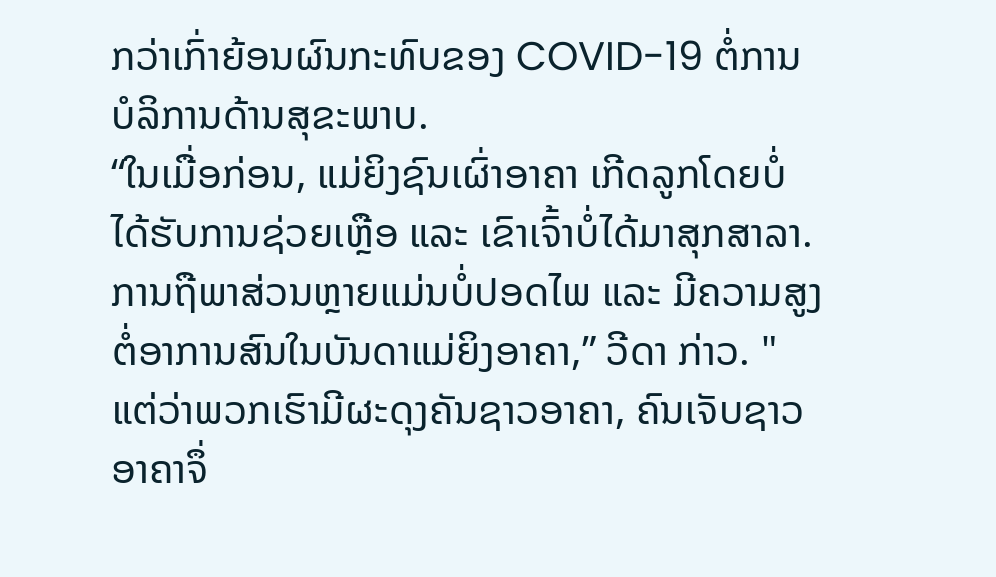ກວ່າເກົ່າຍ້ອນຜົນກະທົບຂອງ COVID-19 ຕໍ່ການບໍລິການດ້ານສຸຂະພາບ.
“ໃນເມື່ອກ່ອນ, ແມ່ຍິງຊົນເຜົ່າອາຄາ ເກີດລູກໂດຍບໍ່ໄດ້ຮັບການຊ່ວຍເຫຼືອ ແລະ ເຂົາເຈົ້າບໍ່ໄດ້ມາສຸກສາລາ. ການຖືພາສ່ວນຫຼາຍແມ່ນບໍ່ປອດໄພ ແລະ ມີຄວາມສູງຕໍ່ອາການສົນໃນບັນດາແມ່ຍິງອາຄາ,” ວີດາ ກ່າວ. "ແຕ່ວ່າພວກເຮົາມີຜະດຸງຄັນຊາວອາຄາ, ຄົນເຈັບຊາວອາຄາຈຶ່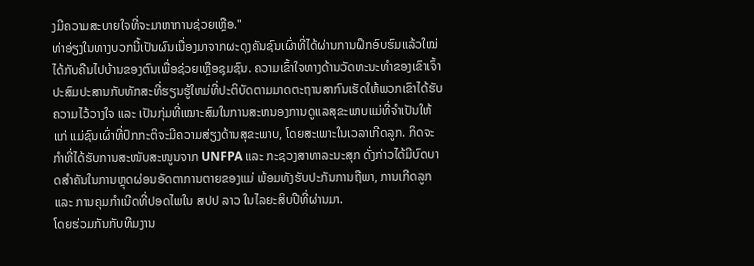ງມີຄວາມສະບາຍໃຈທີ່ຈະມາຫາການຊ່ວຍເຫຼືອ."
ທ່າອ່ຽງໃນທາງບວກນີ້ເປັນຜົນເນື່ອງມາຈາກຜະດຸງຄັນຊົນເຜົ່າທີ່ໄດ້ຜ່ານການຝຶກອົບຮົມແລ້ວໃໝ່ໄດ້ກັບຄືນໄປບ້ານຂອງຕົນເພື່ອຊ່ວຍເຫຼືອຊຸມຊົນ. ຄວາມເຂົ້າໃຈທາງດ້ານວັດທະນະທໍາຂອງເຂົາເຈົ້າປະສົມປະສານກັບທັກສະທີ່ຮຽນຮູ້ໃຫມ່ທີ່ປະຕິບັດຕາມມາດຕະຖານສາກົນເຮັດໃຫ້ພວກເຂົາໄດ້ຮັບຄວາມໄວ້ວາງໃຈ ແລະ ເປັນກຸ່ມທີ່ເໝາະສົມໃນການສະຫນອງການດູແລສຸຂະພາບແມ່ທີ່ຈໍາເປັນໃຫ້ແກ່ ແມ່ຊົນເຜົ່າທີ່ປົກກະຕິຈະມີຄວາມສ່ຽງດ້ານສຸຂະພາບ, ໂດຍສະເພາະໃນເວລາເກີດລູກ. ກິດຈະກໍາທີ່ໄດ້ຮັບການສະໜັບສະໜູນຈາກ UNFPA ແລະ ກະຊວງສາທາລະນະສຸກ ດັ່ງກ່າວໄດ້ມີບົດບາດສຳຄັນໃນການຫຼຸດຜ່ອນອັດຕາການຕາຍຂອງແມ່ ພ້ອມທັງຮັບປະກັນການຖືພາ, ການເກີດລູກ ແລະ ການຄຸມກໍາເນີດທີ່ປອດໄພໃນ ສປປ ລາວ ໃນໄລຍະສິບປີທີ່ຜ່ານມາ.
ໂດຍຮ່ວມກັນກັບທີມງານ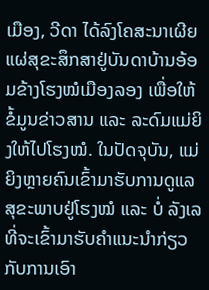ເມືອງ, ວີດາ ໄດ້ລົງໂຄສະນາເຜີຍແຜ່ສຸຂະສຶກສາຢູ່ບັນດາບ້ານອ້ອມຂ້າງໂຮງໝໍເມືອງລອງ ເພື່ອໃຫ້ຂໍ້ມູນຂ່າວສານ ແລະ ລະດົມແມ່ຍິງໃຫ້ໄປໂຮງໝໍ. ໃນປັດຈຸບັນ, ແມ່ຍິງຫຼາຍຄົນເຂົ້າມາຮັບການດູແລສຸຂະພາບຢູ່ໂຮງໝໍ ແລະ ບໍ່ ລັງເລທີ່ຈະເຂົ້າມາຮັບຄໍາແນະນໍາກ່ຽວກັບການເອົາ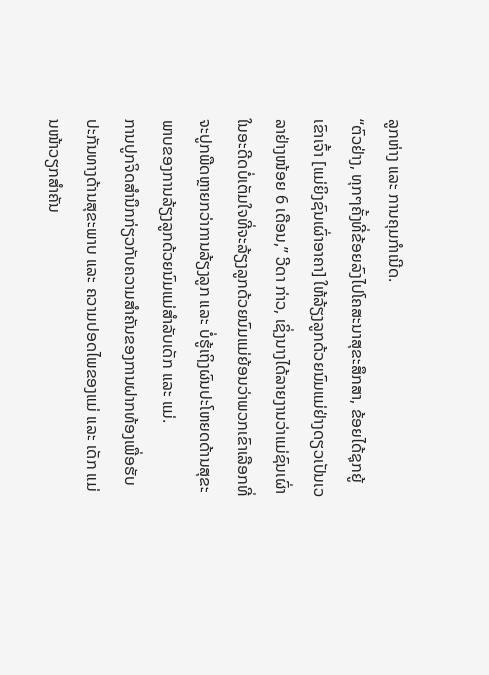ລູກຫ່າງ ແລະ ການຄຸມກໍາເນີດ.
“ຕົວຢ່າງ, ທຸກໆຄັ້ງທີ່ຂ້ອຍລົງໄປໂຄສະນາສຸຂະສຶກສາ, ຂ້ອຍໄດ້ຊຸກຍູ້ເຂົາເຈົ້າ [ແມ່ຍິງຊົນເຜົ່າອາຄາ] ໃຫ້ລ້ຽງລູກດ້ວຍນົມແມ່ຢ່າງດຽວເປັນເວລາຢ່າງໜ້ອຍ 6 ເດືອນ,” ວີດາ ກ່າວ, ເຊິ່ງນາງໄດ້ລາຍງານວ່າແມ່ຊົນເຜົ່າໃນອະດີດບໍ່ເຕັມໃຈທີ່ຈະລ້ຽງລູກດ້ວຍນົມແມ່ຍ້ອນວ່າພວກເຂົາເລືອກທີ່ຈະປູກພືດຫຼາຍກວ່າການລ້ຽງລູກ ແລະ ບໍ່ຮູ້ເຖິງຜົນປະໂຫຍດດ້ານສຸຂະພາບຂອງການລ້ຽງລູກດ້ວຍນົມແມ່ສໍາລັບເດັກ ແລະ ແມ່.
ການປູກຈິດສໍານຶກກ່ຽວກັບຄວາມສໍາຄັນຂອງການຝາກທ້ອງເພື່ອຮັບປະກັນທາງດ້ານສຸຂະພາບ ແລະ ຄວາມປອດໄພຂອງແມ່ ແລະ ເດັກ ແມ່ນໜ້າວຽກສໍາຄັນ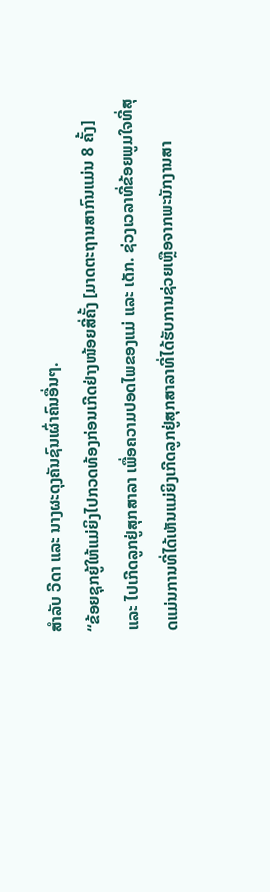ສໍາລັບ ວີດາ ແລະ ນາງຜະດຸງຄັນຊົນເຜົ່າຄົນອື່ນໆ.
“ຂ້ອຍຊຸກຍູ້ໃຫ້ແມ່ຍິງໄປກວດທ້ອງກ່ອນເກີດຢ່າງໜ້ອຍສີ່ຄັ້ງ [ມາດຕະຖານສາກົນແມ່ນ 8 ຄັ້ງ] ແລະ ໄປເກີດລູກຢູ່ສຸກສາລາ ເພື່ອຄວາມປອດໄພຂອງແມ່ ແລະ ເດັກ. ຊ່ວງເວລາທີ່ຂ້ອຍພູມໃຈທີ່ສຸດແມ່ນການທີ່ໄດ້ເຫັນແມ່ຍິງເກີດລູກຢູ່ສຸກສາລາທີ່ໄດ້ຮັບການຊ່ວຍເຫຼືອຈາກພະນັກງານສາ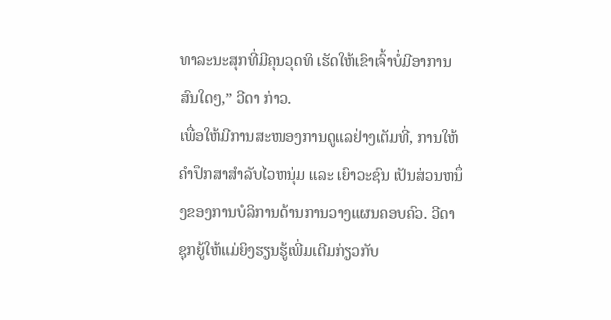ທາລະນະສຸກທີ່ມີຄຸນວຸດທິ ເຮັດໃຫ້ເຂົາເຈົ້າບໍ່ມີອາການສົນໃດໆ,” ວີດາ ກ່າວ.
ເພື່ອໃຫ້ມີການສະໜອງການດູແລຢ່າງເຕັມທີ່, ການໃຫ້ຄໍາປຶກສາສໍາລັບໄວຫນຸ່ມ ແລະ ເຍົາວະຊົນ ເປັນສ່ວນຫນຶ່ງຂອງການບໍລິການດ້ານການວາງແຜນຄອບຄົວ. ວີດາ ຊຸກຍູ້ໃຫ້ແມ່ຍິງຮຽນຮູ້ເພີ່ມເຕີມກ່ຽວກັບ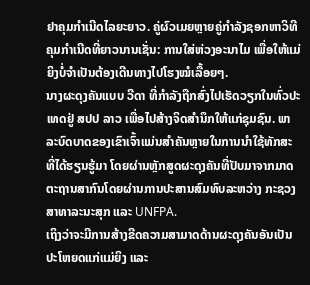ຢາຄຸມກຳເນີດໄລຍະຍາວ. ຄູ່ຜົວເມຍຫຼາຍຄູ່ກໍາລັງຊອກຫາວິທີຄຸມກໍາເນີດທີ່ຍາວນານເຊັ່ນ: ການໃສ່ຫ່ວງອະນາໄມ ເພື່ອໃຫ້ແມ່ຍິງບໍ່ຈໍາເປັນຕ້ອງເດີນທາງໄປໂຮງໝໍເລື້ອຍໆ.
ນາງຜະດຸງຄັນແບບ ວີດາ ທີ່ກຳລັງຖືກສົ່ງໄປເຮັດວຽກໃນທົ່ວປະເທດຢູ່ ສປປ ລາວ ເພື່ອໄປສ້າງຈິດສຳນຶກໃຫ້ແກ່ຊຸມຊົນ. ພາລະບົດບາດຂອງເຂົາເຈົ້າແມ່ນສໍາຄັນຫຼາຍໃນການນໍາໃຊ້ທັກສະທີ່ໄດ້ຮຽນຮູ້ມາ ໂດຍຜ່ານຫຼັກສູດຜະດຸງຄັນທີ່ປັບມາຈາກມາດຕະຖານສາກົນໂດຍຜ່ານການປະສານສົມທົບລະຫວ່າງ ກະຊວງສາທາລະນະສຸກ ແລະ UNFPA.
ເຖິງວ່າຈະມີການສ້າງຂີດຄວາມສາມາດດ້ານຜະດຸງຄັນອັນເປັນປະໂຫຍດແກ່ແມ່ຍິງ ແລະ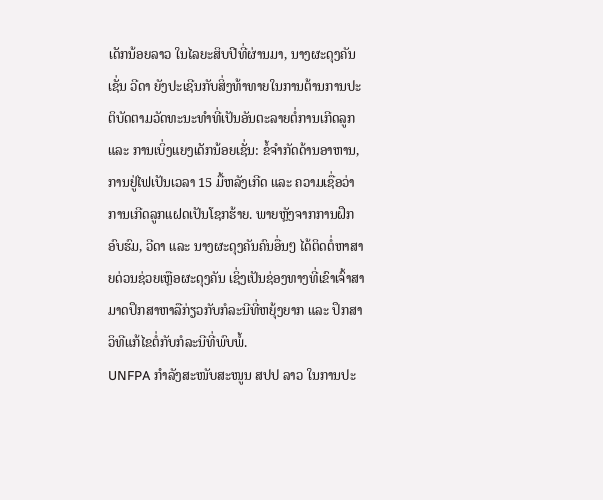ເດັກນ້ອຍລາວ ໃນໄລຍະສິບປີທີ່ຜ່ານມາ, ນາງຜະດຸງຄັນເຊັ່ນ ວີດາ ຍັງປະເຊີນກັບສິ່ງທ້າທາຍໃນການຕ້ານການປະຕິບັດຕາມວັດທະນະທໍາທີ່ເປັນອັນຕະລາຍຕໍ່ການເກີດລູກ ແລະ ການເບິ່ງແຍງເດັກນ້ອຍເຊັ່ນ: ຂໍ້ຈໍາກັດດ້ານອາຫານ, ການຢູ່ໄຟເປັນເວລາ 15 ມື້ຫລັງເກີດ ແລະ ຄວາມເຊື່ອວ່າການເກີດລູກແຝດເປັນໂຊກຮ້າຍ. ພາຍຫຼັງຈາກການຝຶກອົບຮົມ, ວີດາ ແລະ ນາງຜະດຸງຄັນຄົນອື່ນໆ ໄດ້ຕິດຕໍ່ຫາສາຍດ່ວນຊ່ວຍເຫຼືອຜະດຸງຄັນ ເຊິ່ງເປັນຊ່ອງທາງທີ່ເຂົາເຈົ້າສາມາດປຶກສາຫາລືກ່ຽວກັບກໍລະນີທີ່ຫຍຸ້ງຍາກ ແລະ ປຶກສາວິທີແກ້ໄຂຕໍ່ກັບກໍລະນີທີ່ພົບພໍ້.
UNFPA ກໍາລັງສະໜັບສະໜູນ ສປປ ລາວ ໃນການປະ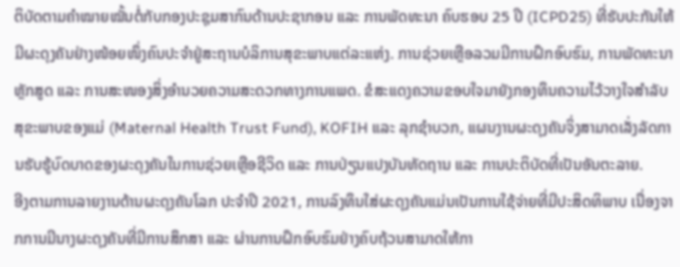ຕິບັດຕາມຄໍາໝາຍໝັ້ນຕໍ່ກັບກອງປະຊຸມສາກົນດ້ານປະຊາກອນ ແລະ ການພັດທະນາ ຄົບຮອບ 25 ປີ (ICPD25) ທີ່ຮັບປະກັນໃຫ້ມີຜະດຸງຄັນຢ່າງໜ້ອຍໜຶ່ງຄົນປະຈໍາຢູ່ສະຖານບໍລິການສຸຂະພາບແຕ່ລະແຫ່ງ. ການຊ່ວຍເຫຼືອລວມມີການຝຶກອົບຮົມ, ການພັດທະນາຫຼັກສູດ ແລະ ການສະໜອງສິ່ງອໍານວຍຄວາມສະດວກທາງການແພດ. ຂໍສະແດງຄວາມຂອບໃຈມາຍັງກອງທຶນຄວາມໄວ້ວາງໃຈສໍາລັບສຸຂະພາບຂອງແມ່ (Maternal Health Trust Fund), KOFIH ແລະ ລຸກຊໍາບວກ, ແຜນງານຜະດຸງຄັນຈິ່ງສາມາດເລັ່ງລັດການຮັບຮູ້ບົດບາດຂອງຜະດຸງຄັນໃນການຊ່ວຍເຫຼືອຊີວິດ ແລະ ການປ່ຽນແປງບັນທັດຖານ ແລະ ການປະຕິບັດທີ່ເປັນອັນຕະລາຍ.
ອີງຕາມການລາຍງານດ້ານຜະດຸງຄັນໂລກ ປະຈໍາປີ 2021, ການລົງທຶນໃສ່ຜະດຸງຄັນແມ່ນເປັນການໃຊ້ຈ່າຍທີ່ມີປະສິດທິພາບ ເນື່ອງຈາກການມີນາງຜະດຸງຄັນທີ່ມີການສຶກສາ ແລະ ຜ່ານການຝຶກອົບຮົມຢ່າງຄົບຖ້ວນສາມາດໃຫ້ກາ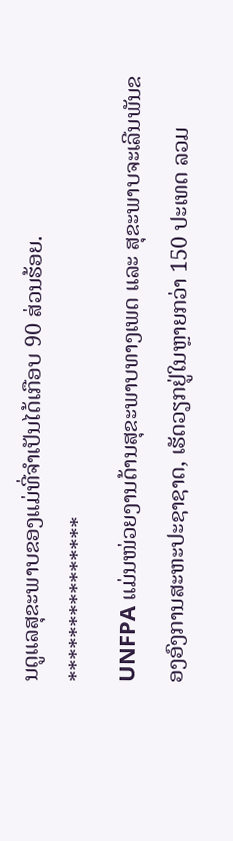ນດູແລສຸຂະພາບຂອງແມ່ທີ່ຈຳເປັນໄດ້ເກືອບ 90 ສ່ວນຮ້ອຍ.
***************
UNFPA ແມ່ນໜ່ວຍງານດ້ານສຸຂະພາບທາງເພດ ແລະ ສຸຂະພາບຈະເລີນພັນຂອງອົງການສະຫະປະຊາຊາດ, ເຮັດວຽກຢູ່ໃນຫຼາຍກວ່າ 150 ປະເທດ ລວມ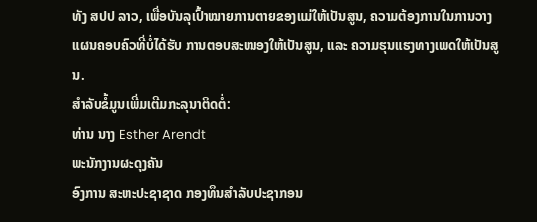ທັງ ສປປ ລາວ, ເພື່ອບັນລຸເປົ້າໝາຍການຕາຍຂອງແມ່ໃຫ້ເປັນສູນ, ຄວາມຕ້ອງການໃນການວາງແຜນຄອບຄົວທີ່ບໍ່ໄດ້ຮັບ ການຕອບສະໜອງໃຫ້ເປັນສູນ, ແລະ ຄວາມຮຸນແຮງທາງເພດໃຫ້ເປັນສູນ.
ສໍາລັບຂໍ້ມູນເພີ່ມເຕີມກະລຸນາຕິດຕໍ່:
ທ່ານ ນາງ Esther Arendt
ພະນັກງານຜະດຸງຄັນ
ອົງການ ສະຫະປະຊາຊາດ ກອງທຶນສຳລັບປະຊາກອນ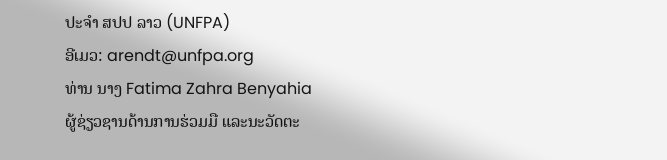ປະຈໍາ ສປປ ລາວ (UNFPA)
ອີເມວ: arendt@unfpa.org
ທ່ານ ນາງ Fatima Zahra Benyahia
ຜູ້ຊ່ຽວຊານດ້ານການຮ່ວມມື ແລະນະວັດຕະ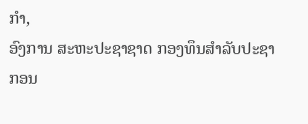ກໍາ,
ອົງການ ສະຫະປະຊາຊາດ ກອງທຶນສຳລັບປະຊາກອນ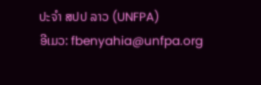ປະຈໍາ ສປປ ລາວ (UNFPA)
ອີເມວ: fbenyahia@unfpa.org